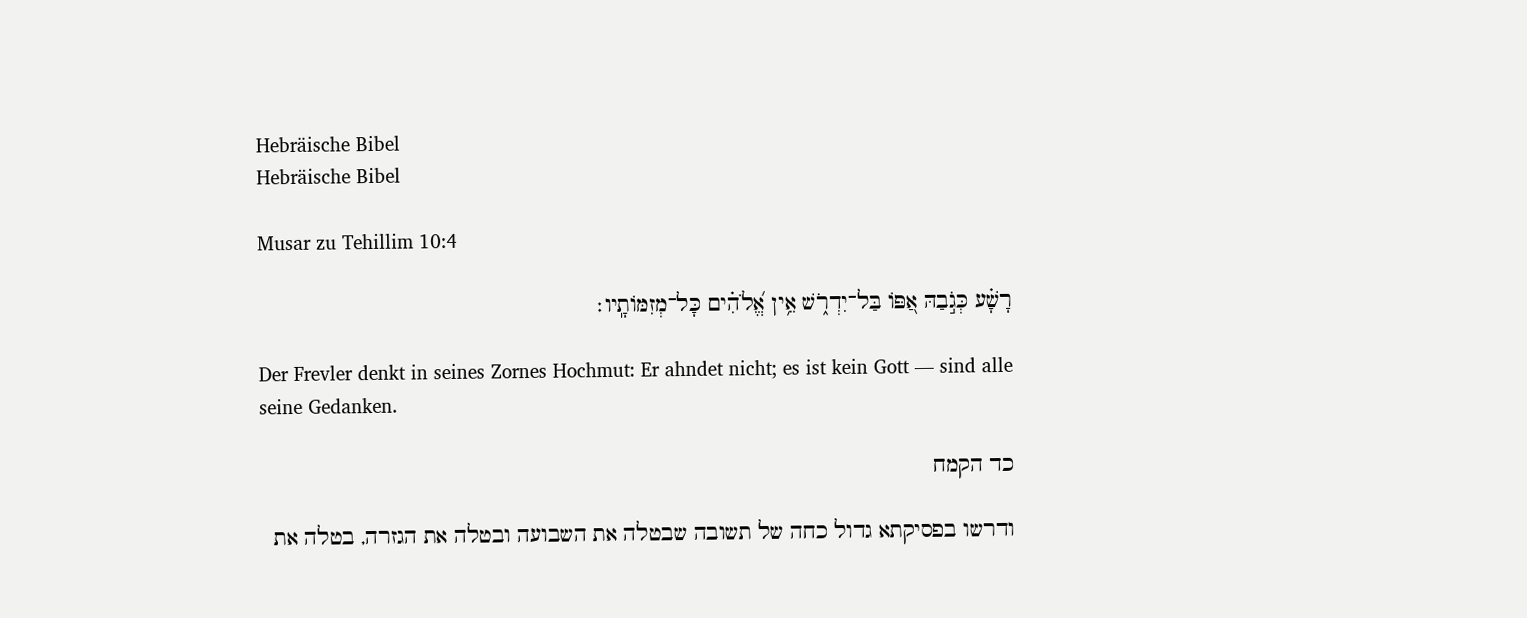Hebräische Bibel
Hebräische Bibel

Musar zu Tehillim 10:4

רָשָׁ֗ע כְּגֹ֣בַהּ אַ֭פּוֹ בַּל־יִדְרֹ֑שׁ אֵ֥ין אֱ֝לֹהִ֗ים כָּל־מְזִמּוֹתָֽיו׃

Der Frevler denkt in seines Zornes Hochmut: Er ahndet nicht; es ist kein Gott — sind alle seine Gedanken.

כד הקמח

ודרשו בפסיקתא גדול כחה של תשובה שבטלה את השבועה ובטלה את הגזרה, בטלה את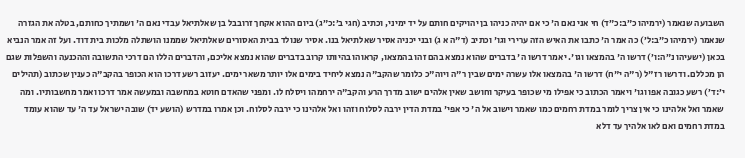השבועה שנאמר (ירמיהו כ״ב:כ״ד) חי אני נאם ה' כי אם יהיה כניהו בן יהויקים חותם על יד ימיני, וכתיב (חגי ב׳:כ״ג) ביום ההוא אקחך זרובבל בן שאלתיאל עבדי נאם ה' ושמתיך כחותם, בטלה את הגזרה שנאמר (ירמיהו כ״ב:ל׳) כה אמר ה' כתבו את האיש הזה ערירי וגו' וכתיב (ד"ה א ג) ובני יכניה אסיר שאלתיאל בנו. אסיר שנולד בבית האסורים שאלתיאל שממנו הושתלה מלכות בית דוד. ועל זה אמר הנביא בכאן (ישעיהו נ״ה:ו׳) דרשו ה' בהמצאו וגו'. יאמר דרשו ה' בדברים שהוא נמצא בהם זהו בהמצאו, קראוהו בהיותו קרוב בדברים שהוא נמצא אליכם, והדברים הללו הם דרכי התשובה וההכנעה והשפלות שגם הן מכללם. ודרשו רז"ל (ר"ה י"ח) דרשו ה' בהמצאו אלו עשרה ימים שבין ר"ה ויוה"כ כלומר שהקב"ה נמצא ליחיד בימים אלו יותר משאר ימים. יעזוב רשע דרכו הוא הכופר בהקב"ה כענין שכתוב (תהילים י׳:ד׳) רשע כגובה אפו וגו' ויאמר הכתוב כי אפילו מי שכופר בעיקר וחושב שאין אלהים ישוב מדרך הרע והקב"ה ירחמהו ויסלח לו. ומפני שהאדם חוטא במחשבה ובמעשה אמר דרכו ואמר מחשבותיו. ומה שאמר ואל אלהינו כי אין צריך לומר במדת רחמים כמו שאמר וישוב אל ה' כי אפי' במדת הדין ירבה לסלוח וזהו ואל אלהינו כי ירבה לסלוח. וכן אמרו במדרש (הושע יד) שובה ישראל עד ה' עד שהוא עומד במדת רחמים ואם לאו אלהיך עד דלא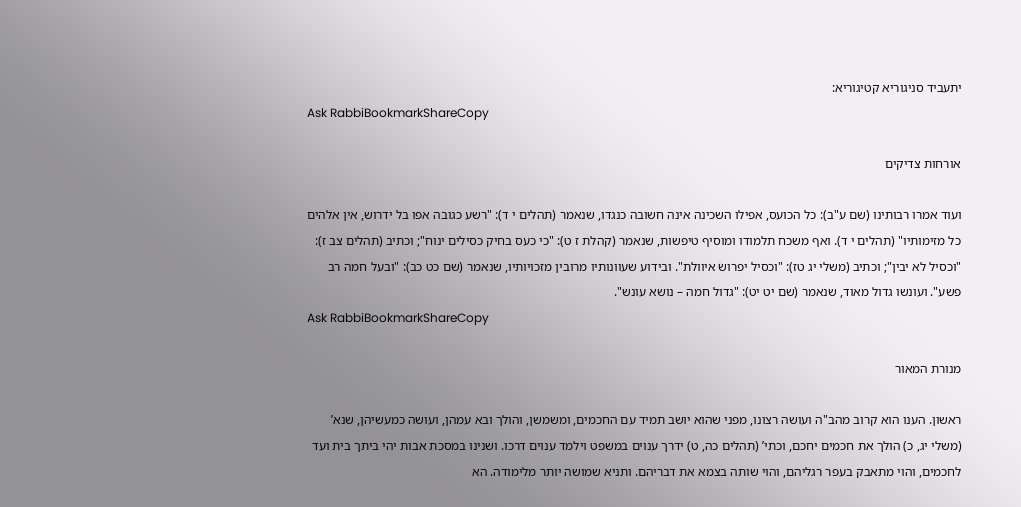יתעביד סניגוריא קטיגוריא:
Ask RabbiBookmarkShareCopy

אורחות צדיקים

ועוד אמרו רבותינו (שם ע"ב): כל הכועס, אפילו השכינה אינה חשובה כנגדו, שנאמר (תהלים י ד): "רשע כגובה אפו בל ידרוש, אין אלהים כל מזימותיו" (תהלים י ד). ואף משכח תלמודו ומוסיף טיפשות, שנאמר (קהלת ז ט): "כי כעס בחיק כסילים ינוח"; וכתיב (תהלים צב ז): "וכסיל לא יבין"; וכתיב (משלי יג טז): "וכסיל יפרושׂ איוולת". ובידוע שעוונותיו מרובין מזכויותיו, שנאמר (שם כט כב): "ובעל חמה רב פשע". ועונשו גדול מאוד, שנאמר (שם יט יט): "גדול חמה – נושא עונש".
Ask RabbiBookmarkShareCopy

מנורת המאור

ראשון. הענו הוא קרוב מהב"ה ועושה רצונו, מפני שהוא יושב תמיד עם החכמים, ומשמשן, והולך ובא עמהן, ועושה כמעשיהן, שנא’ (משלי יג, כ) הולך את חכמים יחכם, וכתי’ (תהלים כה, ט) ידרך ענוים במשפט וילמד ענוים דרכו. ושנינו במסכת אבות יהי ביתך בית ועד לחכמים, והוי מתאבק בעפר רגליהם, והוי שותה בצמא את דבריהם. ותניא שמושה יותר מלימודה. הא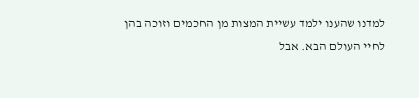למדנו שהענו ילמד עשיית המצות מן החכמים וזוכה בהן לחיי העולם הבא. אבל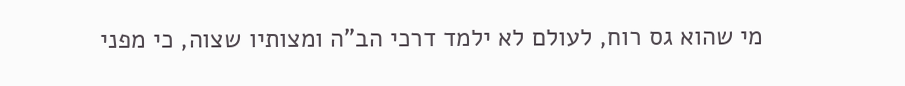מי שהוא גס רוח, לעולם לא ילמד דרכי הב"ה ומצותיו שצוה, כי מפני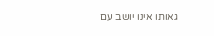גאותו אינו יושב עם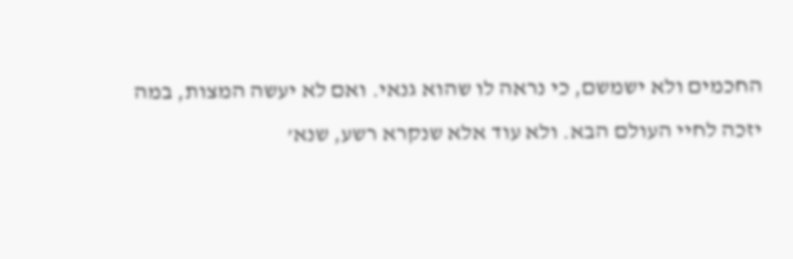החכמים ולא ישמשם, כי נראה לו שהוא גנאי. ואם לא יעשה המצות, במה יזכה לחיי העולם הבא. ולא עוד אלא שנקרא רשע, שנא’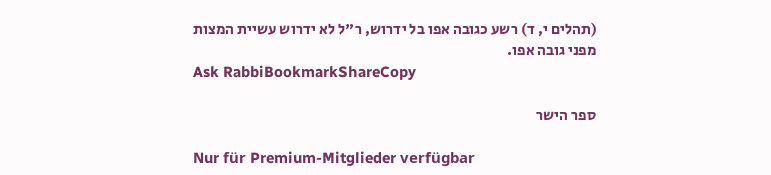(תהלים י, ד) רשע כגובה אפו בל ידרוש, ר"ל לא ידרוש עשיית המצות מפני גובה אפו.
Ask RabbiBookmarkShareCopy

ספר הישר

Nur für Premium-Mitglieder verfügbar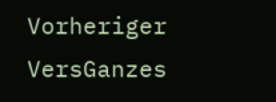Vorheriger VersGanzes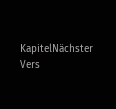KapitelNächster Vers